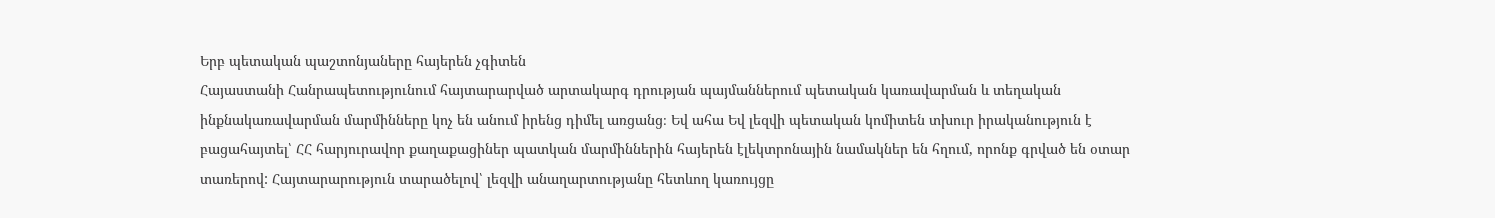Երբ պետական պաշտոնյաները հայերեն չգիտեն
Հայաստանի Հանրապետությունում հայտարարված արտակարգ դրության պայմաններում պետական կառավարման և տեղական ինքնակառավարման մարմինները կոչ են անում իրենց դիմել առցանց։ Եվ ահա Եվ լեզվի պետական կոմիտեն տխուր իրականություն է բացահայտել՝ ՀՀ հարյուրավոր քաղաքացիներ պատկան մարմիններին հայերեն էլեկտրոնային նամակներ են հղում, որոնք գրված են օտար տառերով: Հայտարարություն տարածելով՝ լեզվի անաղարտությանը հետևող կառույցը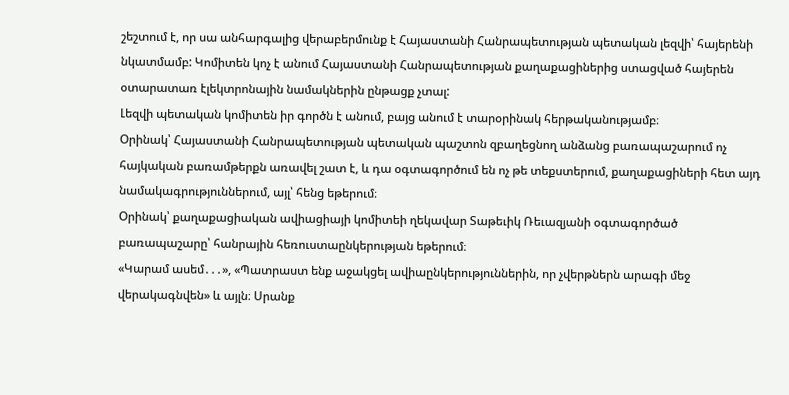շեշտում է, որ սա անհարգալից վերաբերմունք է Հայաստանի Հանրապետության պետական լեզվի՝ հայերենի նկատմամբ: Կոմիտեն կոչ է անում Հայաստանի Հանրապետության քաղաքացիներից ստացված հայերեն օտարատառ էլեկտրոնային նամակներին ընթացք չտալ:
Լեզվի պետական կոմիտեն իր գործն է անում, բայց անում է տարօրինակ հերթականությամբ։
Օրինակ՝ Հայաստանի Հանրապետության պետական պաշտոն զբաղեցնող անձանց բառապաշարում ոչ հայկական բառամթերքն առավել շատ է, և դա օգտագործում են ոչ թե տեքստերում, քաղաքացիների հետ այդ նամակագրություններում, այլ՝ հենց եթերում։
Օրինակ՝ քաղաքացիական ավիացիայի կոմիտեի ղեկավար Տաթեւիկ Ռեւազյանի օգտագործած բառապաշարը՝ հանրային հեռուստաընկերության եթերում։
«Կարամ ասեմ․․․», «Պատրաստ ենք աջակցել ավիաընկերություններին, որ չվերթներն արագի մեջ վերակագնվեն» և այլն։ Սրանք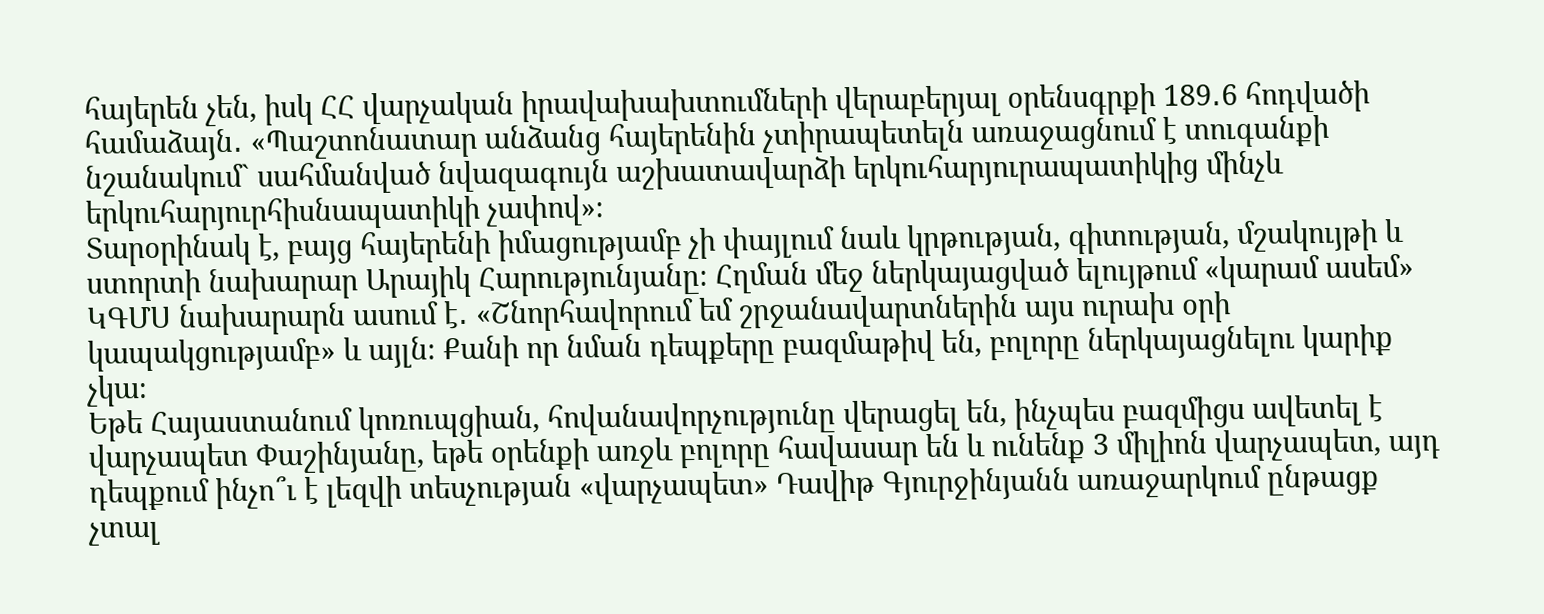հայերեն չեն, իսկ ՀՀ վարչական իրավախախտումների վերաբերյալ օրենսգրքի 189․6 հոդվածի համաձայն․ «Պաշտոնատար անձանց հայերենին չտիրապետելն առաջացնում է տուգանքի նշանակում` սահմանված նվազագույն աշխատավարձի երկուհարյուրապատիկից մինչև երկուհարյուրհիսնապատիկի չափով»։
Տարօրինակ է, բայց հայերենի իմացությամբ չի փայլում նաև կրթության, գիտության, մշակույթի և ստորտի նախարար Արայիկ Հարությունյանը։ Հղման մեջ ներկայացված ելույթում «կարամ ասեմ» ԿԳՄՍ նախարարն ասում է․ «Շնորհավորում եմ շրջանավարտներին այս ուրախ օրի կապակցությամբ» և այլն։ Քանի որ նման դեպքերը բազմաթիվ են, բոլորը ներկայացնելու կարիք չկա։
Եթե Հայաստանում կոռուպցիան, հովանավորչությունը վերացել են, ինչպես բազմիցս ավետել է վարչապետ Փաշինյանը, եթե օրենքի առջև բոլորը հավասար են և ունենք 3 միլիոն վարչապետ, այդ դեպքում ինչո՞ւ է լեզվի տեսչության «վարչապետ» Դավիթ Գյուրջինյանն առաջարկում ընթացք չտալ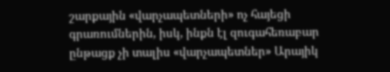շարքային «վարչապետների» ոչ հայեցի գրառումներին, իսկ, ինքն էլ զուգահեռաբար ընթացք չի տալիս «վարչապետներ» Արայիկ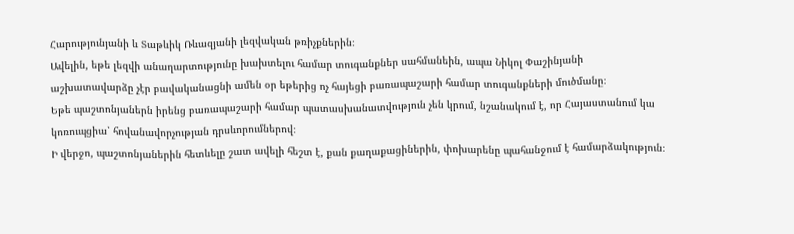Հարությունյանի և Տաթևիկ Ռևազյանի լեզվական թռիչքներին։
Ավելին, եթե լեզվի անաղարտությունը խախտելու համար տուգանքներ սահմանեին, ապա Նիկոլ Փաշինյանի աշխատավարձը չէր բավականացնի ամեն օր եթերից ոչ հայեցի բառապաշարի համար տուգանքների մուծմանը։
Եթե պաշտոնյաներն իրենց բառապաշարի համար պատասխանատվություն չեն կրում, նշանակում է, որ Հայաստանում կա կոռուպցիա՝ հովանավորչության դրսևորումներով։
Ի վերջո, պաշտոնյաներին հետևելը շատ ավելի հեշտ է, քան քաղաքացիներին, փոխարենը պահանջում է համարձակություն։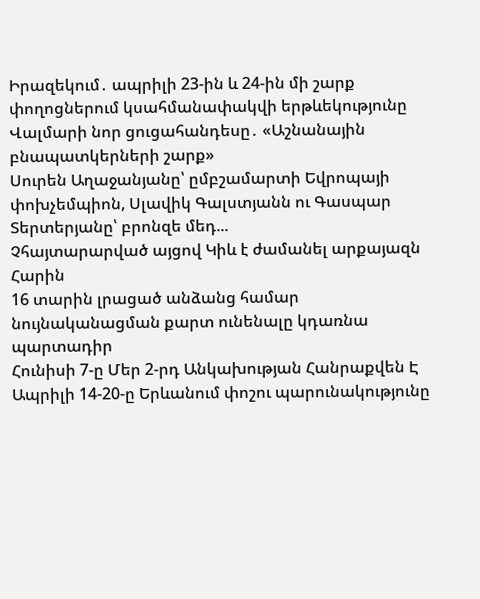Իրազեկում․ ապրիլի 23-ին և 24-ին մի շարք փողոցներում կսահմանափակվի երթևեկությունը
Վալմարի նոր ցուցահանդեսը․ «Աշնանային բնապատկերների շարք»
Սուրեն Աղաջանյանը՝ ըմբշամարտի Եվրոպայի փոխչեմպիոն, Սլավիկ Գալստյանն ու Գասպար Տերտերյանը՝ բրոնզե մեդ...
Չհայտարարված այցով Կիև է ժամանել արքայազն Հարին
16 տարին լրացած անձանց համար նույնականացման քարտ ունենալը կդառնա պարտադիր
Հունիսի 7-ը Մեր 2-րդ Անկախության Հանրաքվեն Է
Ապրիլի 14-20-ը Երևանում փոշու պարունակությունը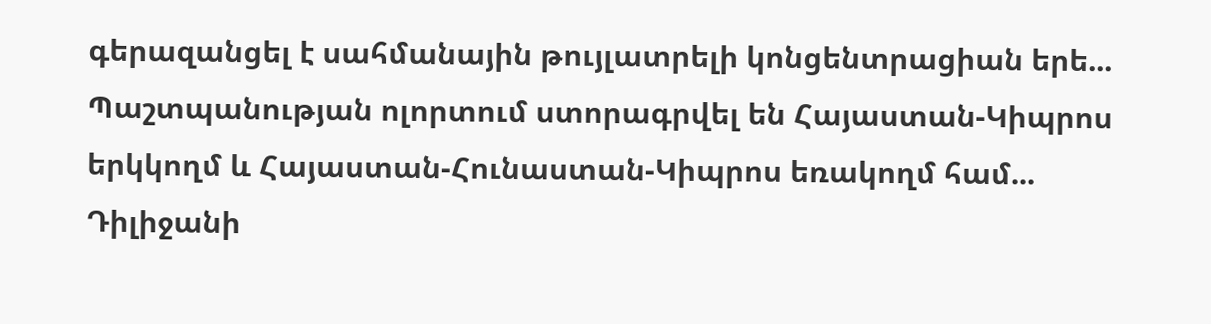գերազանցել է սահմանային թույլատրելի կոնցենտրացիան երե...
Պաշտպանության ոլորտում ստորագրվել են Հայաստան-Կիպրոս երկկողմ և Հայաստան-Հունաստան-Կիպրոս եռակողմ համ...
Դիլիջանի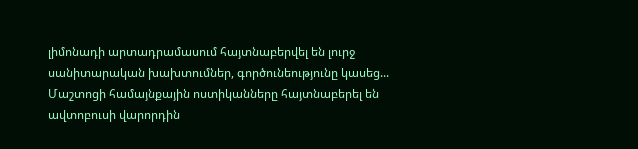լիմոնադի արտադրամասում հայտնաբերվել են լուրջ սանիտարական խախտումներ, գործունեությունը կասեց...
Մաշտոցի համայնքային ոստիկանները հայտնաբերել են ավտոբուսի վարորդին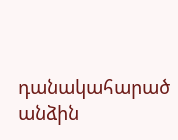դանակահարած անձին